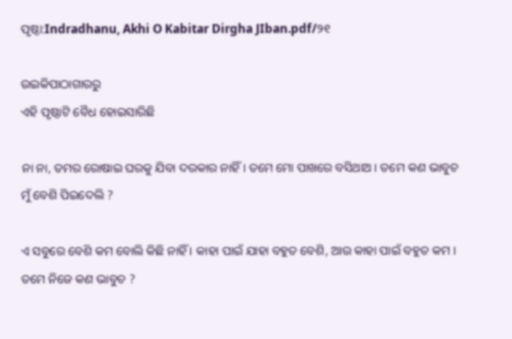ପୃଷ୍ଠା:Indradhanu, Akhi O Kabitar Dirgha JIban.pdf/୨୧

ଉଇକିପାଠାଗାର‌ରୁ
ଏହି ପୃଷ୍ଠାଟି ବୈଧ ହୋଇସାରିଛି

ନା ନା, ତମର ରୋଷାଇ ଘରକୁ ଯିବା ଦରକାର ନାହିଁ । ତମେ ମୋ ପାଖରେ ବସିଥାଅ । ତମେ କଣ ଭାବୁଚ ମୁଁ ବେଶି ପିଇଦେଲି ?

ଏ ସବୁରେ ବେଶି କମ ବୋଲି କିଛି ନାହିଁ । କାହା ପାଇଁ ଯାହା ବହୁତ ବେଶି, ଆଉ କାହା ପାଇଁ ବହୁତ କମ । ତମେ ନିଜେ କଣ ଭାବୁଚ ?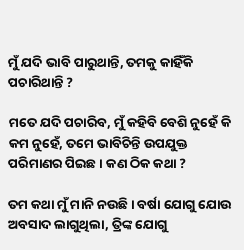ମୁଁ ଯଦି ଭାବି ପାରୁଥାନ୍ତି, ତମକୁ କାହିଁକି ପଚାରିଥାନ୍ତି ?

ମତେ ଯଦି ପଚାରିବ, ମୁଁ କହିବି ବେଶି ନୁହେଁ କି କମ ନୁହେଁ, ତମେ ଭାବିଚିନ୍ତି ଉପଯୁକ୍ତ ପରିମାଣର ପିଇଛ । କଣ ଠିକ କଥା ?

ତମ କଥା ମୁଁ ମାନି ନଉଛି । ବର୍ଷା ଯୋଗୁ ଯୋଉ ଅବସାଦ ଲାଗୁଥିଲା, ତ୍ରିଙ୍କ ଯୋଗୁ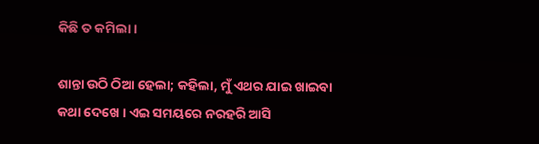କିଛି ତ କମିଲା ।

ଶାନ୍ତା ଉଠି ଠିଆ ହେଲା; କହିଲା, ମୁଁ ଏଥର ଯାଇ ଖାଇବା କଥା ଦେଖେ । ଏଇ ସମୟରେ ନରହରି ଆସି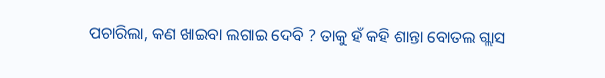ପଚାରିଲା, କଣ ଖାଇବା ଲଗାଇ ଦେବି ? ତାକୁ ହଁ କହି ଶାନ୍ତା ବୋତଲ ଗ୍ଲାସ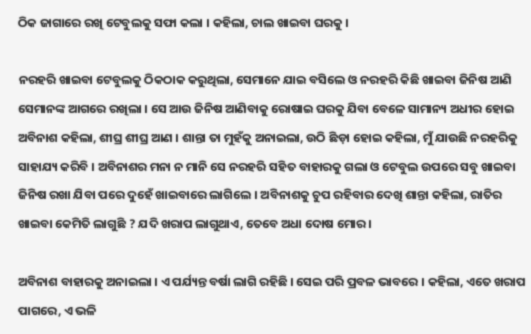ଠିକ ଜାଗାରେ ରଖି ଟେବୁଲକୁ ସଫା କଲା । କହିଲା, ଚାଲ ଖାଇବା ଘରକୁ ।

ନରହରି ଖାଇବା ଟେବୁଲକୁ ଠିକଠାକ କରୁଥିଲା, ସେମାନେ ଯାଇ ବସିଲେ ଓ ନରହରି କିଛି ଖାଇବା ଜିନିଷ ଆଣି ସେମାନଙ୍କ ଆଗରେ ରଖିଲା । ସେ ଆଉ ଜିନିଷ ଆଣିବାକୁ ରୋଷାଇ ଘରକୁ ଯିବା ବେଳେ ସାମାନ୍ୟ ଅଧୀର ହୋଇ ଅବିନାଶ କହିଲା, ଶୀଘ୍ର ଶୀଘ୍ର ଆଣ । ଶାନ୍ତା ତା ମୁହଁକୁ ଅନାଇଲା, ଉଠି ଛିଡ଼ା ହୋଇ କହିଲା, ମୁଁ ଯାଉଛି ନରହରିକୁ ସାହାଯ୍ୟ କରିବି । ଅବିନାଶର ମନା ନ ମାନି ସେ ନରହରି ସହିତ ବାହାରକୁ ଗଲା ଓ ଟେବୁଲ ଉପରେ ସବୁ ଖାଇବା ଜିନିଷ ରଖା ଯିବା ପରେ ଦୁହେଁ ଖାଇବାରେ ଲାଗିଲେ । ଅବିନାଶକୁ ଚୁପ ରହିବାର ଦେଖି ଶାନ୍ତା କହିଲା, ରାତିର ଖାଇବା କେମିତି ଲାଗୁଛି ? ଯଦି ଖରାପ ଲାଗୁଥାଏ, ତେବେ ଅଧା ଦୋଷ ମୋର ।

ଅବିନାଶ ବାହାରକୁ ଅନାଇଲା । ଏ ପର୍ଯ୍ୟନ୍ତ ବର୍ଷା ଲାଗି ରହିଛି । ସେଇ ପରି ପ୍ରବଳ ଭାବରେ । କହିଲା, ଏତେ ଖରାପ ପାଗରେ, ଏ ଭଳି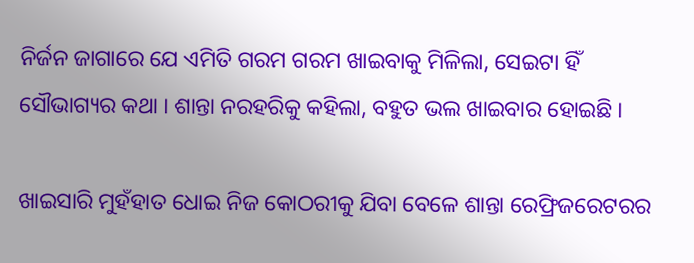ନିର୍ଜନ ଜାଗାରେ ଯେ ଏମିତି ଗରମ ଗରମ ଖାଇବାକୁ ମିଳିଲା, ସେଇଟା ହିଁ ସୌଭାଗ୍ୟର କଥା । ଶାନ୍ତା ନରହରିକୁ କହିଲା, ବହୁତ ଭଲ ଖାଇବାର ହୋଇଛି ।

ଖାଇସାରି ମୁହଁହାତ ଧୋଇ ନିଜ କୋଠରୀକୁ ଯିବା ବେଳେ ଶାନ୍ତା ରେଫ୍ରିଜରେଟରର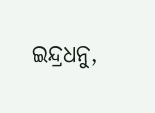ଇନ୍ଦ୍ରଧନୁ,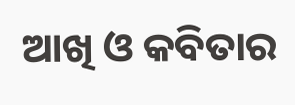ଆଖି ଓ କବିତାର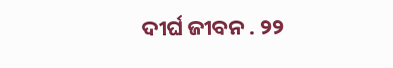ଦୀର୍ଘ ଜୀବନ . ୨୨